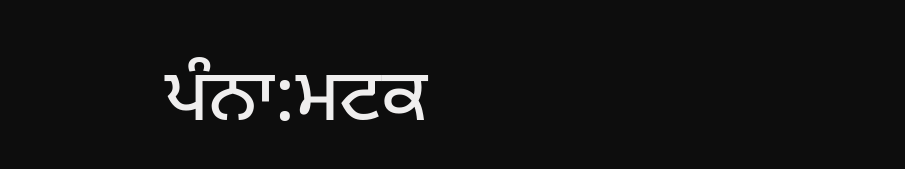ਪੰਨਾ:ਮਟਕ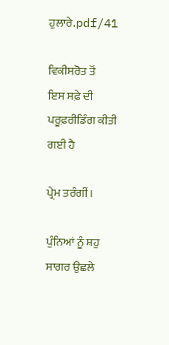ਹੁਲਾਰੇ.pdf/41

ਵਿਕੀਸਰੋਤ ਤੋਂ
ਇਸ ਸਫ਼ੇ ਦੀ ਪਰੂਫ਼ਰੀਡਿੰਗ ਕੀਤੀ ਗਈ ਹੈ

ਪ੍ਰੇਮ ਤਰੰਗੀਂ।

ਪੁੰਨਿਆਂ ਨੂੰ ਸ਼ਹੁ ਸਾਗਰ ਉਛਲੇ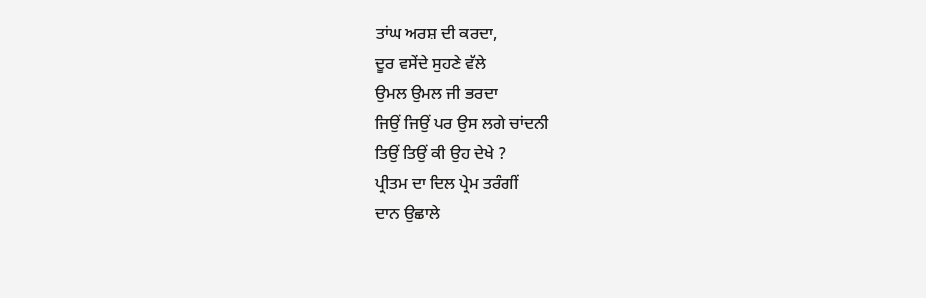ਤਾਂਘ ਅਰਸ਼ ਦੀ ਕਰਦਾ,
ਦੂਰ ਵਸੇਂਦੇ ਸੁਹਣੇ ਵੱਲੇ
ਉਮਲ ਉਮਲ ਜੀ ਭਰਦਾ
ਜਿਉਂ ਜਿਉਂ ਪਰ ਉਸ ਲਗੇ ਚਾਂਦਨੀ
ਤਿਉਂ ਤਿਉਂ ਕੀ ਉਹ ਦੇਖੇ ?
ਪ੍ਰੀਤਮ ਦਾ ਦਿਲ ਪ੍ਰੇਮ ਤਰੰਗੀਂ
ਦਾਨ ਉਛਾਲੇ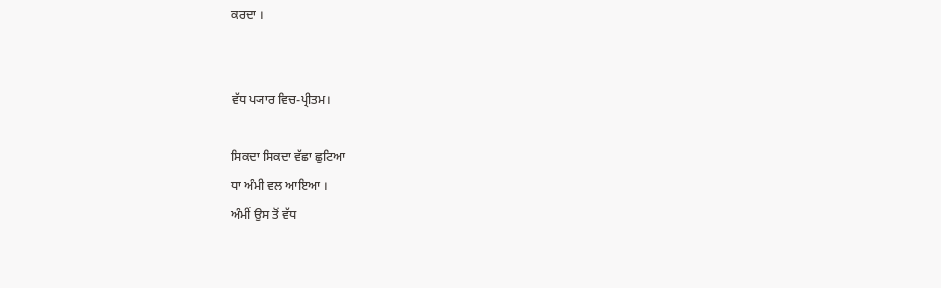ਕਰਦਾ ।


ਵੱਧ ਪ੍ਯਾਰ ਵਿਚ-ਪ੍ਰੀਤਮ।

ਸਿਕਦਾ ਸਿਕਦਾ ਵੱਛਾ ਛੁਟਿਆ
ਧਾ ਅੰਮੀ ਵਲ ਆਇਆ ।
ਅੰਮੀਂ ਉਸ ਤੋਂ ਵੱਧ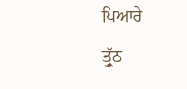ਪਿਆਰੇ
ਤ੍ਰੁੱਠ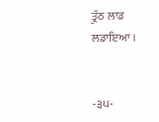ਤ੍ਰੁੱਠ ਲਾਡ ਲਡਾਇਆ ।


-੩੫-